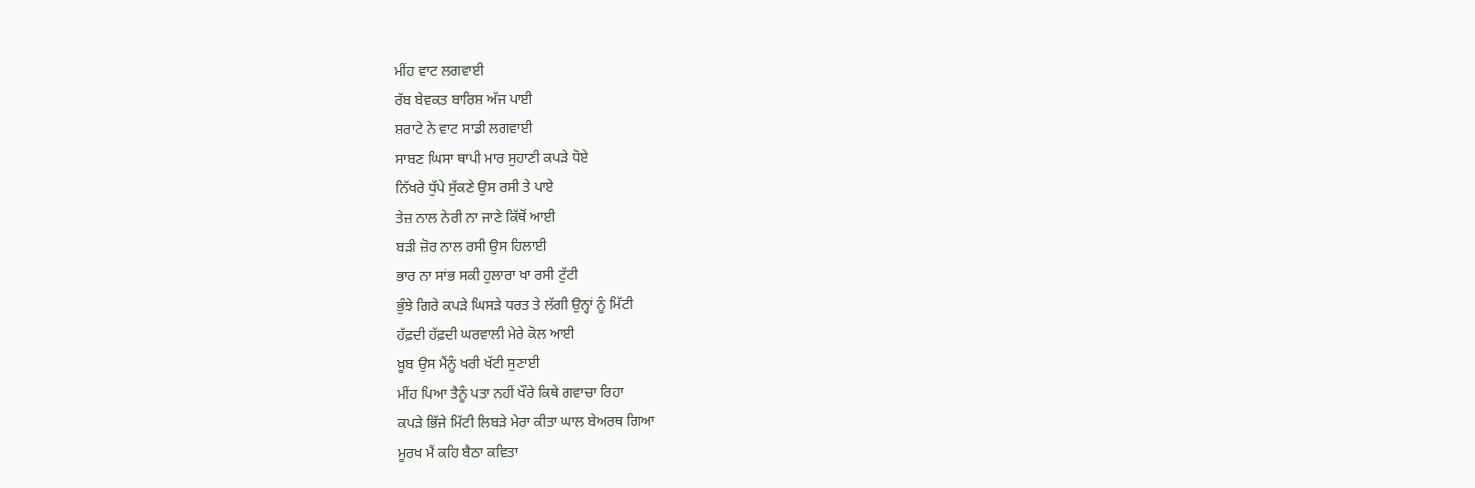ਮੀਂਹ ਵਾਟ ਲਗਵਾਈ
ਰੱਬ ਬੇਵਕਤ ਬਾਰਿਸ਼ ਅੱਜ ਪਾਈ
ਸ਼ਰਾਟੇ ਨੇ ਵਾਟ ਸਾਡੀ ਲਗਵਾਈ
ਸਾਬਣ ਘਿਸਾ ਥਾਪੀ ਮਾਰ ਸੁਹਾਣੀ ਕਪੜੇ ਧੋਏ
ਨਿੱਖਰੇ ਧੁੱਪੇ ਸੁੱਕਣੇ ਉਸ ਰਸੀ ਤੇ ਪਾਏ
ਤੇਜ਼ ਨਾਲ ਨੇਰੀ ਨਾ ਜਾਣੇ ਕਿੱਥੋਂ ਆਈ
ਬੜੀ ਜ਼ੋਰ ਨਾਲ ਰਸੀ ਉਸ ਹਿਲਾਈ
ਭਾਰ ਨਾ ਸਾਂਭ ਸਕੀ ਹੁਲਾਰਾ ਖਾ ਰਸੀ ਟੁੱਟੀ
ਭੁੰਝੇ ਗਿਰੇ ਕਪੜੇ ਘਿਸੜੇ ਧਰਤ ਤੇ ਲੱਗੀ ਉਨ੍ਹਾਂ ਨੂੰ ਮਿੱਟੀ
ਹੱਫ਼ਦੀ ਹੱਫ਼ਦੀ ਘਰਵਾਲੀ ਮੇਰੇ ਕੋਲ ਆਈ
ਖ਼ੂਬ ਉਸ ਮੈਂਨੂੰ ਖਰੀ ਖੱਟੀ ਸੁਣਾਈ
ਮੀਂਹ ਪਿਆ ਤੈਨੂੰ ਪਤਾ ਨਹੀਂ ਖੌਰੇ ਕਿਥੇ ਗਵਾਚਾ ਰਿਹਾ
ਕਪੜੇ ਭਿੱਜੇ ਮਿੱਟੀ ਲਿਬੜੇ ਮੇਰਾ ਕੀਤਾ ਘਾਲ ਬੇਅਰਥ ਗਿਆ
ਮੂਰਖ ਮੈਂ ਕਹਿ ਬੈਠਾ ਕਵਿਤਾ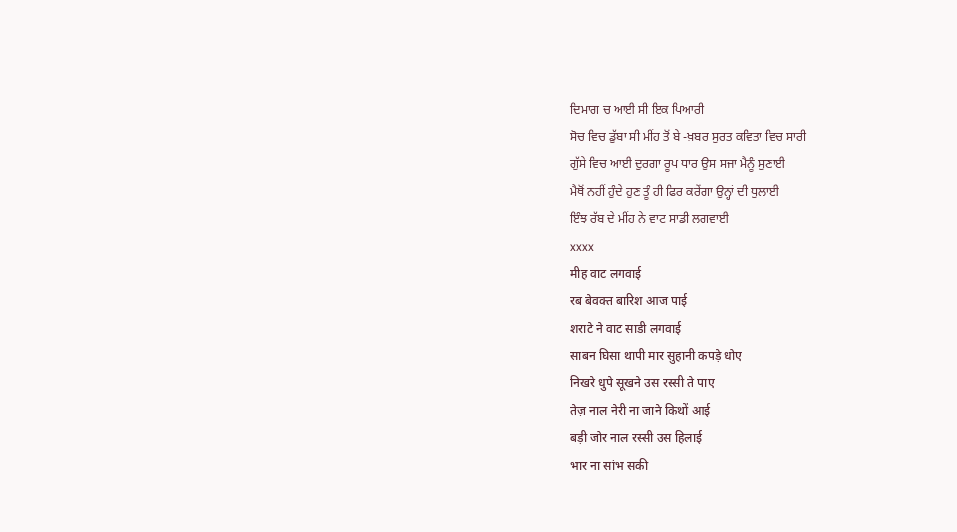ਦਿਮਾਗ ਚ ਆਈ ਸੀ ਇਕ ਪਿਆਰੀ
ਸੋਚ ਵਿਚ ਡੁੱਬਾ ਸੀ ਮੀਂਹ ਤੋਂ ਬੇ -ਖ਼ਬਰ ਸੁਰਤ ਕਵਿਤਾ ਵਿਚ ਸਾਰੀ
ਗੁੱਸੇ ਵਿਚ ਆਈ ਦੁਰਗਾ ਰੂਪ ਧਾਰ ਉਸ ਸਜਾ ਮੈਨੂੰ ਸੁਣਾਈ
ਮੈਥੋਂ ਨਹੀਂ ਹੁੰਦੇ ਹੁਣ ਤੂੰ ਹੀ ਫਿਰ ਕਰੇਂਗਾ ਉਨ੍ਹਾਂ ਦੀ ਧੁਲਾਈ
ਇੰਝ ਰੱਬ ਦੇ ਮੀਂਹ ਨੇ ਵਾਟ ਸਾਡੀ ਲਗਵਾਈ
xxxx
मीह वाट लगवाई
रब बेवक्त बारिश आज पाई
शराटे ने वाट साडी लगवाई
साबन घिसा थापी मार सुहानी कपड़े धोए
निखरे धुपे सूखने उस रस्सी ते पाए
तेज़ नाल नेरी ना जाने किथों आई
बड़ी जोर नाल रस्सी उस हिलाई
भार ना सांभ सकी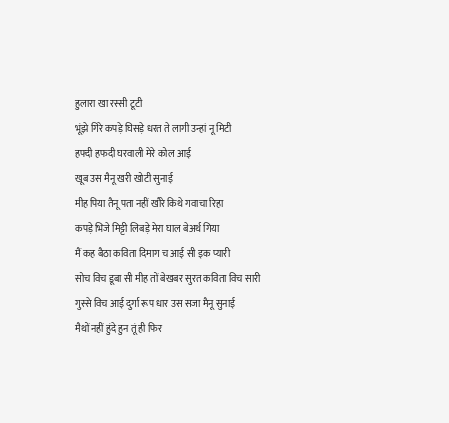हुलारा खा रस्सी टूटी
भूंझे गिरे कपड़े घिसड़े धरत ते लागी उन्हां नू मिटी
हफ्दी हफदी घरवाली मेरे कोल आई
खूब उस मैनू खरी खोटी सुनाई
मीह पिया तैनू पता नहीं खौरे किथे गवाचा रिहा
कपड़े भिजे मिट्टी लिबड़े मेरा घाल बेअर्थ गिया
मैं कह बैठा कविता दिमाग च आई सी इक प्यारी
सोच विच डूबा सी मीह तों बेखबर सुरत कविता विच सारी
गुस्से विच आई दुर्गा रूप धार उस सजा मैनू सुनाई
मैथों नहीं हुंदे हुन तूं ही फिर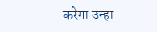करेगा उन्हा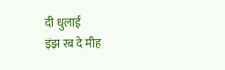दी धुलाई
इंझ रब दे मीह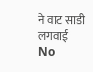ने वाट साडी लगवाई
No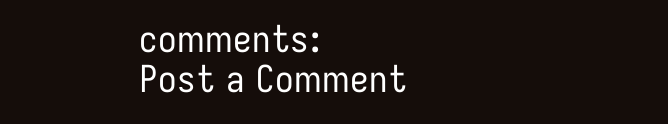comments:
Post a Comment